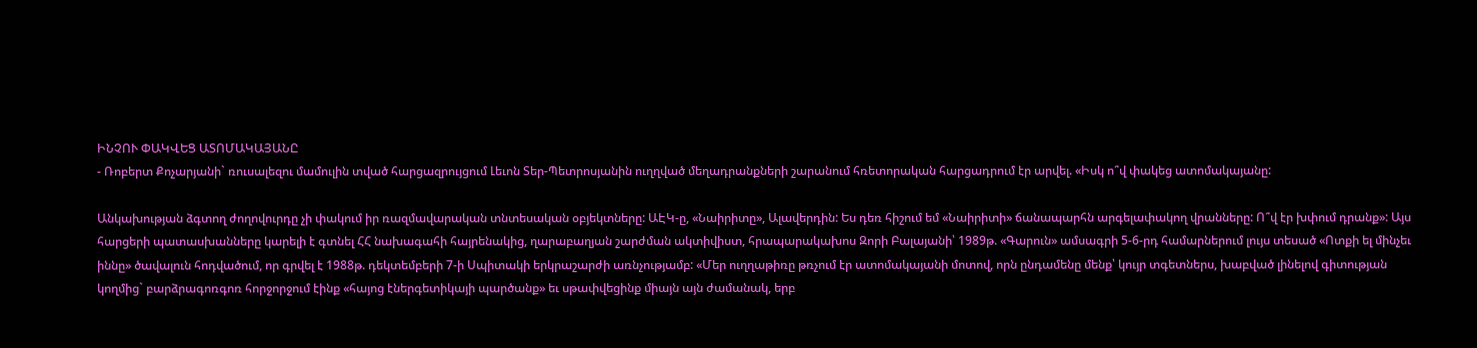ԻՆՉՈՒ ՓԱԿՎԵՑ ԱՏՈՄԱԿԱՅԱՆԸ
- Ռոբերտ Քոչարյանի` ռուսալեզու մամուլին տված հարցազրույցում Լեւոն Տեր-Պետրոսյանին ուղղված մեղադրանքների շարանում հռետորական հարցադրում էր արվել. «Իսկ ո՞վ փակեց ատոմակայանը:

Անկախության ձգտող ժողովուրդը չի փակում իր ռազմավարական տնտեսական օբյեկտները: ԱԷԿ-ը, «Նաիրիտը», Ալավերդին: Ես դեռ հիշում եմ «Նաիրիտի» ճանապարհն արգելափակող վրանները: Ո՞վ էր խփում դրանք»: Այս հարցերի պատասխանները կարելի է գտնել ՀՀ նախագահի հայրենակից, ղարաբաղյան շարժման ակտիվիստ, հրապարակախոս Զորի Բալայանի՝ 1989թ. «Գարուն» ամսագրի 5-6-րդ համարներում լույս տեսած «Ոտքի ել մինչեւ իննը» ծավալուն հոդվածում, որ գրվել է 1988թ. դեկտեմբերի 7-ի Սպիտակի երկրաշարժի առնչությամբ: «Մեր ուղղաթիռը թռչում էր ատոմակայանի մոտով, որն ընդամենը մենք՝ կույր տգետներս, խաբված լինելով գիտության կողմից` բարձրագոռգոռ հորջորջում էինք «հայոց էներգետիկայի պարծանք» եւ սթափվեցինք միայն այն ժամանակ, երբ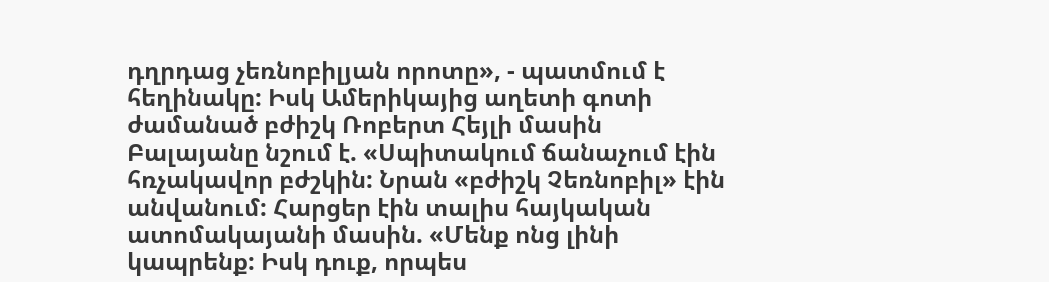դղրդաց չեռնոբիլյան որոտը», - պատմում է հեղինակը: Իսկ Ամերիկայից աղետի գոտի ժամանած բժիշկ Ռոբերտ Հեյլի մասին Բալայանը նշում է. «Սպիտակում ճանաչում էին հռչակավոր բժշկին: Նրան «բժիշկ Չեռնոբիլ» էին անվանում: Հարցեր էին տալիս հայկական ատոմակայանի մասին. «Մենք ոնց լինի կապրենք: Իսկ դուք, որպես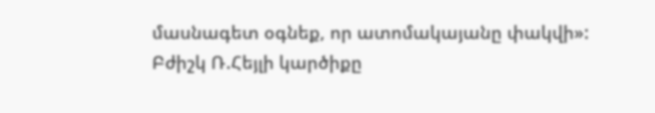մասնագետ օգնեք, որ ատոմակայանը փակվի»: Բժիշկ Ռ.Հեյլի կարծիքը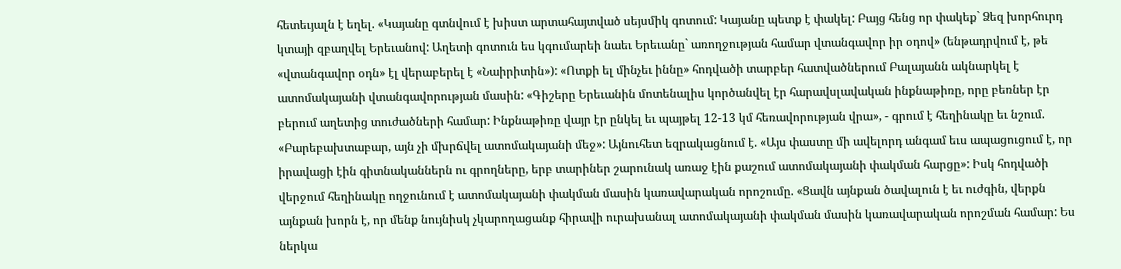հետեւյալն է եղել. «Կայանը գտնվում է խիստ արտահայտված սեյսմիկ գոտում: Կայանը պետք է փակել: Բայց հենց որ փակեք` Ձեզ խորհուրդ կտայի զբաղվել Երեւանով: Աղետի գոտուն ես կգումարեի նաեւ Երեւանը` առողջության համար վտանգավոր իր օդով» (ենթադրվում է, թե «վտանգավոր օդն» էլ վերաբերել է «Նաիրիտին»): «Ոտքի ել մինչեւ իննը» հոդվածի տարբեր հատվածներում Բալայանն ակնարկել է ատոմակայանի վտանգավորության մասին: «Գիշերը Երեւանին մոտենալիս կործանվել էր հարավսլավական ինքնաթիռը, որը բեռներ էր բերում աղետից տուժածների համար: Ինքնաթիռը վայր էր ընկել եւ պայթել 12-13 կմ հեռավորության վրա», - գրում է հեղինակը եւ նշում. «Բարեբախտաբար, այն չի մխրճվել ատոմակայանի մեջ»: Այնուհետ եզրակացնում է. «Այս փաստը մի ավելորդ անգամ եւս ապացուցում է, որ իրավացի էին գիտնականներն ու գրողները, երբ տարիներ շարունակ առաջ էին քաշում ատոմակայանի փակման հարցը»: Իսկ հոդվածի վերջում հեղինակը ողջունում է ատոմակայանի փակման մասին կառավարական որոշումը. «Ցավն այնքան ծավալուն է եւ ուժգին, վերքն այնքան խորն է, որ մենք նույնիսկ չկարողացանք հիրավի ուրախանալ ատոմակայանի փակման մասին կառավարական որոշման համար: Ես ներկա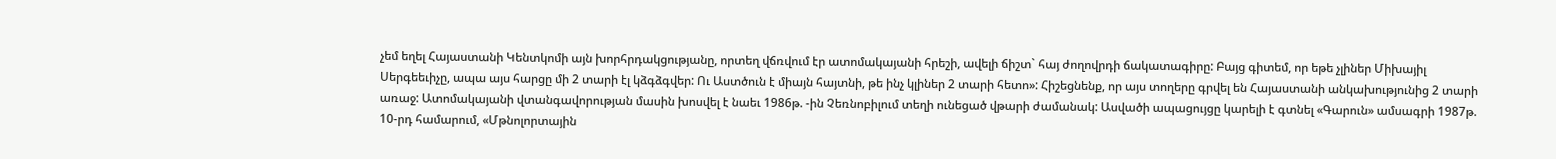չեմ եղել Հայաստանի Կենտկոմի այն խորհրդակցությանը, որտեղ վճռվում էր ատոմակայանի հրեշի, ավելի ճիշտ` հայ ժողովրդի ճակատագիրը: Բայց գիտեմ, որ եթե չլիներ Միխայիլ Սերգեեւիչը, ապա այս հարցը մի 2 տարի էլ կձգձգվեր: Ու Աստծուն է միայն հայտնի, թե ինչ կլիներ 2 տարի հետո»: Հիշեցնենք, որ այս տողերը գրվել են Հայաստանի անկախությունից 2 տարի առաջ: Ատոմակայանի վտանգավորության մասին խոսվել է նաեւ 1986թ. -ին Չեռնոբիլում տեղի ունեցած վթարի ժամանակ: Ասվածի ապացույցը կարելի է գտնել «Գարուն» ամսագրի 1987թ. 10-րդ համարում, «Մթնոլորտային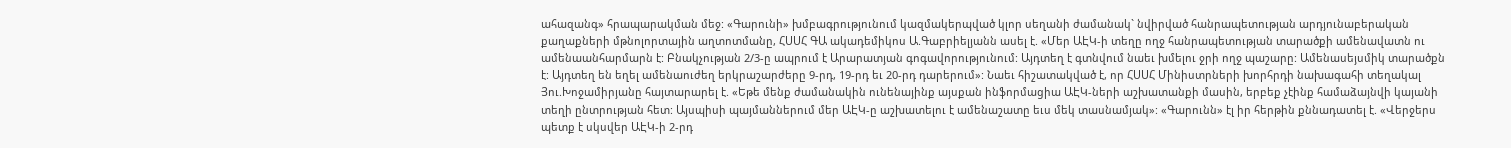ահազանգ» հրապարակման մեջ: «Գարունի» խմբագրությունում կազմակերպված կլոր սեղանի ժամանակ` նվիրված հանրապետության արդյունաբերական քաղաքների մթնոլորտային աղտոտմանը, ՀՍՍՀ ԳԱ ակադեմիկոս Ա.Գաբրիելյանն ասել է. «Մեր ԱԷԿ-ի տեղը ողջ հանրապետության տարածքի ամենավատն ու ամենաանհարմարն է: Բնակչության 2/3-ը ապրում է Արարատյան գոգավորությունում: Այդտեղ է գտնվում նաեւ խմելու ջրի ողջ պաշարը: Ամենասեյսմիկ տարածքն է: Այդտեղ են եղել ամենաուժեղ երկրաշարժերը 9-րդ, 19-րդ եւ 20-րդ դարերում»: Նաեւ հիշատակված է, որ ՀՍՍՀ Մինիստրների խորհրդի նախագահի տեղակալ Յու.Խոջամիրյանը հայտարարել է. «Եթե մենք ժամանակին ունենայինք այսքան ինֆորմացիա ԱԷԿ-ների աշխատանքի մասին, երբեք չէինք համաձայնվի կայանի տեղի ընտրության հետ: Այսպիսի պայմաններում մեր ԱԷԿ-ը աշխատելու է ամենաշատը եւս մեկ տասնամյակ»: «Գարունն» էլ իր հերթին քննադատել է. «Վերջերս պետք է սկսվեր ԱԷԿ-ի 2-րդ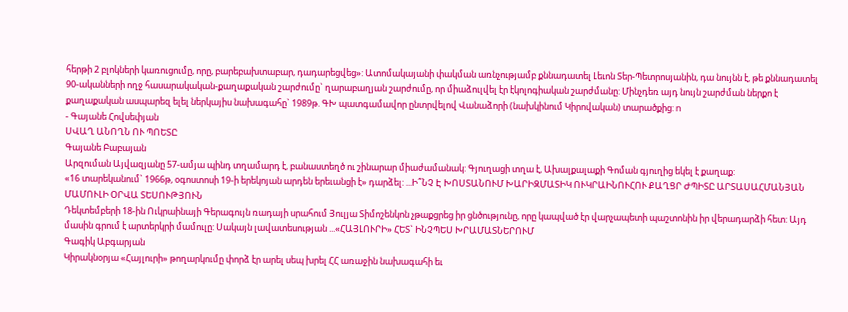հերթի 2 բլոկների կառուցումը, որը, բարեբախտաբար, դադարեցվեց»: Ատոմակայանի փակման առնչությամբ քննադատել Լեւոն Տեր-Պետրոսյանին, դա նույնն է, թե քննադատել 90-ականների ողջ հասարակական-քաղաքական շարժումը` ղարաբաղյան շարժումը, որ միաձուլվել էր էկոլոգիական շարժմանը: Մինչդեռ այդ նույն շարժման ներքո է քաղաքական ասպարեզ ելել ներկայիս նախագահը` 1989թ. ԳԽ պատգամավոր ընտրվելով Վանաձորի (նախկինում Կիրովական) տարածքից: n
- Գայանե Հովսեփյան
ՍՎԱՂ ԱՆՈՂՆ ՈՒ ՊՈԵՏԸ
Գայանե Բաբայան
Արզուման Այվազյանը 57-ամյա պինդ տղամարդ է, բանաստեղծ ու շինարար միաժամանակ: Գյուղացի տղա է, Ախալքալաքի Գոման գյուղից եկել է քաղաք:
«16 տարեկանում` 1966թ, օգոստոսի 19-ի երեկոյան արդեն երեւանցի է» դարձել: ...Ի՞ՆՉ Է ԽՈՍՏԱՆՈՒՄ ԽԱՐԻԶՄԱՏԻԿ ՈՒԿՐԱԻՆՈՒՀՈՒ ՔԱՂՑՐ ԺՊԻՏԸ ԱՐՏԱՍԱՀՄԱՆՅԱՆ ՄԱՄՈՒԼԻ ՕՐՎԱ ՏԵՍՈՒԹՅՈՒՆ
Դեկտեմբերի 18-ին Ուկրաինայի Գերագույն ռադայի սրահում Յուլյա Տիմոշենկոն չթաքցրեց իր ցնծությունը, որը կապված էր վարչապետի պաշտոնին իր վերադարձի հետ: Այդ մասին գրում է արտերկրի մամուլը: Սակայն լավատեսության ...«ՀԱՅԼՈՒՐԻ» ՀԵՏ` ԻՆՉՊԵՍ ԽՐԱՄԱՏՆԵՐՈՒՄ
Գագիկ Աբգարյան
Կիրակնօրյա «Հայլուրի» թողարկումը փորձ էր արել սեպ խրել ՀՀ առաջին նախագահի եւ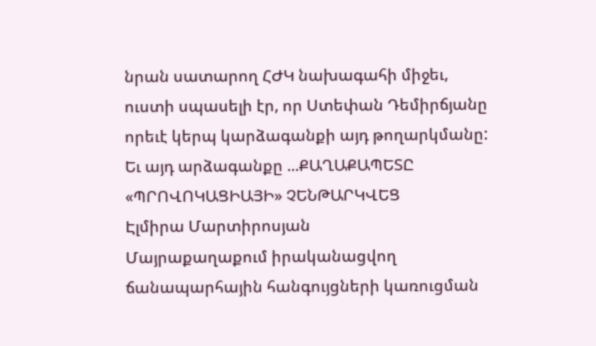նրան սատարող ՀԺԿ նախագահի միջեւ, ուստի սպասելի էր, որ Ստեփան Դեմիրճյանը որեւէ կերպ կարձագանքի այդ թողարկմանը: Եւ այդ արձագանքը ...ՔԱՂԱՔԱՊԵՏԸ «ՊՐՈՎՈԿԱՑԻԱՅԻ» ՉԵՆԹԱՐԿՎԵՑ
Էլմիրա Մարտիրոսյան
Մայրաքաղաքում իրականացվող ճանապարհային հանգույցների կառուցման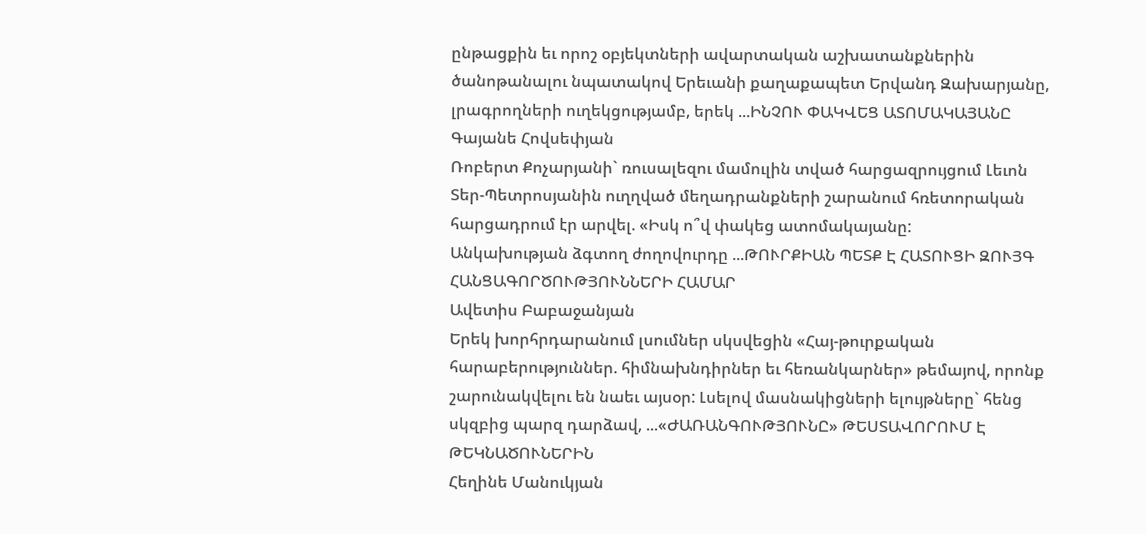ընթացքին եւ որոշ օբյեկտների ավարտական աշխատանքներին ծանոթանալու նպատակով Երեւանի քաղաքապետ Երվանդ Զախարյանը, լրագրողների ուղեկցությամբ, երեկ ...ԻՆՉՈՒ ՓԱԿՎԵՑ ԱՏՈՄԱԿԱՅԱՆԸ
Գայանե Հովսեփյան
Ռոբերտ Քոչարյանի` ռուսալեզու մամուլին տված հարցազրույցում Լեւոն Տեր-Պետրոսյանին ուղղված մեղադրանքների շարանում հռետորական հարցադրում էր արվել. «Իսկ ո՞վ փակեց ատոմակայանը:
Անկախության ձգտող ժողովուրդը ...ԹՈՒՐՔԻԱՆ ՊԵՏՔ Է ՀԱՏՈՒՑԻ ԶՈՒՅԳ ՀԱՆՑԱԳՈՐԾՈՒԹՅՈՒՆՆԵՐԻ ՀԱՄԱՐ
Ավետիս Բաբաջանյան
Երեկ խորհրդարանում լսումներ սկսվեցին «Հայ-թուրքական հարաբերություններ. հիմնախնդիրներ եւ հեռանկարներ» թեմայով, որոնք շարունակվելու են նաեւ այսօր: Լսելով մասնակիցների ելույթները` հենց սկզբից պարզ դարձավ, ...«ԺԱՌԱՆԳՈՒԹՅՈՒՆԸ» ԹԵՍՏԱՎՈՐՈՒՄ Է ԹԵԿՆԱԾՈՒՆԵՐԻՆ
Հեղինե Մանուկյան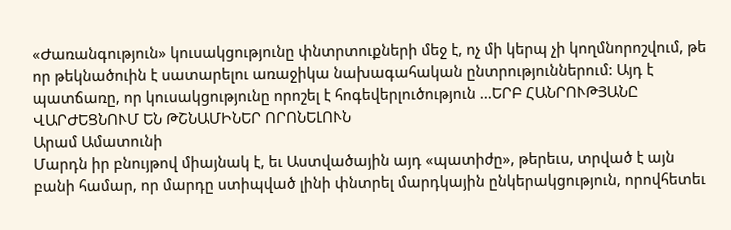«Ժառանգություն» կուսակցությունը փնտրտուքների մեջ է, ոչ մի կերպ չի կողմնորոշվում, թե որ թեկնածուին է սատարելու առաջիկա նախագահական ընտրություններում: Այդ է պատճառը, որ կուսակցությունը որոշել է հոգեվերլուծություն ...ԵՐԲ ՀԱՆՐՈՒԹՅԱՆԸ ՎԱՐԺԵՑՆՈՒՄ ԵՆ ԹՇՆԱՄԻՆԵՐ ՈՐՈՆԵԼՈՒՆ
Արամ Ամատունի
Մարդն իր բնույթով միայնակ է, եւ Աստվածային այդ «պատիժը», թերեւս, տրված է այն բանի համար, որ մարդը ստիպված լինի փնտրել մարդկային ընկերակցություն, որովհետեւ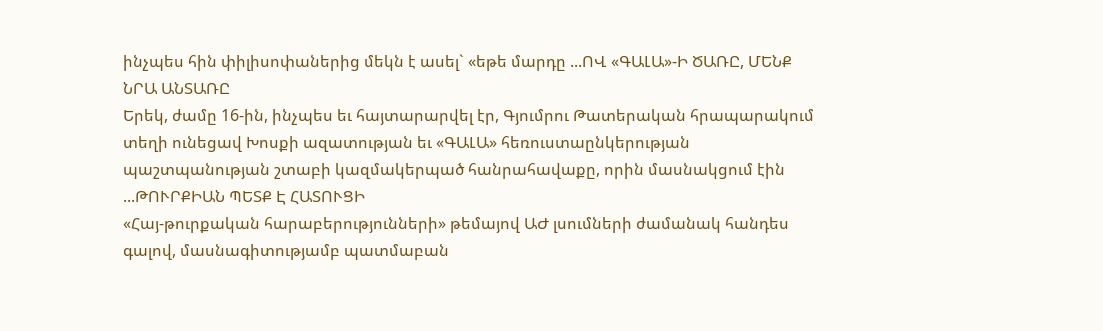ինչպես հին փիլիսոփաներից մեկն է ասել` «եթե մարդը ...ՈՎ «ԳԱԼԱ»-Ի ԾԱՌԸ, ՄԵՆՔ ՆՐԱ ԱՆՏԱՌԸ
Երեկ, ժամը 16-ին, ինչպես եւ հայտարարվել էր, Գյումրու Թատերական հրապարակում տեղի ունեցավ Խոսքի ազատության եւ «ԳԱԼԱ» հեռուստաընկերության պաշտպանության շտաբի կազմակերպած հանրահավաքը, որին մասնակցում էին ...ԹՈՒՐՔԻԱՆ ՊԵՏՔ Է ՀԱՏՈՒՑԻ
«Հայ-թուրքական հարաբերությունների» թեմայով ԱԺ լսումների ժամանակ հանդես գալով, մասնագիտությամբ պատմաբան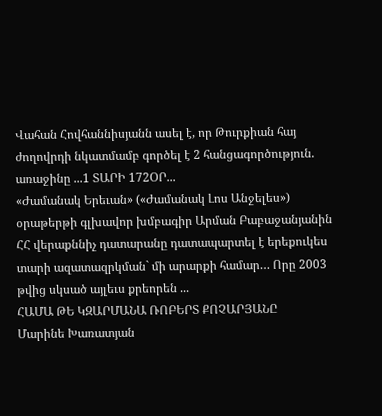Վահան Հովհաննիսյանն ասել է, որ Թուրքիան հայ ժողովրդի նկատմամբ գործել է 2 հանցագործություն. առաջինը ...1 ՏԱՐԻ 172ՕՐ...
«Ժամանակ Երեւան» («Ժամանակ Լոս Անջելես») օրաթերթի գլխավոր խմբագիր Արման Բաբաջանյանին ՀՀ վերաքննիչ դատարանը դատապարտել է երեքուկես տարի ազատազրկման` մի արարքի համար… Որը 2003 թվից սկսած այլեւս քրեորեն ...
ՀԱՄԱ ԹԵ ԿԶԱՐՄԱՆԱ ՌՈԲԵՐՏ ՔՈՉԱՐՅԱՆԸ
Մարինե Խառատյան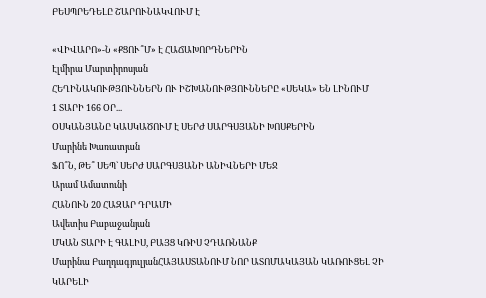ԲԵՍՊՐԵԴԵԼԸ ՇԱՐՈՒՆԱԿՎՈՒՄ Է

«ՎԻՎԱՐՈ»-Ն «ՔՑՈՒ՞Մ» Է ՀԱՃԱԽՈՐԴՆԵՐԻՆ
Էլմիրա Մարտիրոսյան
ՀԵՂԻՆԱԿՈՒԹՅՈՒՆՆԵՐՆ ՈՒ ԻՇԽԱՆՈՒԹՅՈՒՆՆԵՐԸ «ՍԵԿԱ» ԵՆ ԼԻՆՈՒՄ
1 ՏԱՐԻ 166 ՕՐ...
ՕՍԿԱՆՅԱՆԸ ԿԱՍԿԱԾՈՒՄ Է ՍԵՐԺ ՍԱՐԳՍՅԱՆԻ ԽՈՍՔԵՐԻՆ
Մարինե Խառատյան
ՖՈ՞Ն, ԹԵ՞ ՍԵՊ` ՍԵՐԺ ՍԱՐԳՍՅԱՆԻ ԱՆԻՎՆԵՐԻ ՄԵՋ
Արամ Ամատունի
ՀԱՆՈՒՆ 20 ՀԱԶԱՐ ԴՐԱՄԻ
Ավետիս Բաբաջանյան
ՄԿԱՆ ՏԱՐԻ Է ԳԱԼԻՍ, ԲԱՅՑ ԿՌԻՍ ՉԴԱՌՆԱՆՔ
Մարինա ԲաղդագյուլյանՀԱՅԱՍՏԱՆՈՒՄ ՆՈՐ ԱՏՈՄԱԿԱՅԱՆ ԿԱՌՈՒՑԵԼ ՉԻ ԿԱՐԵԼԻ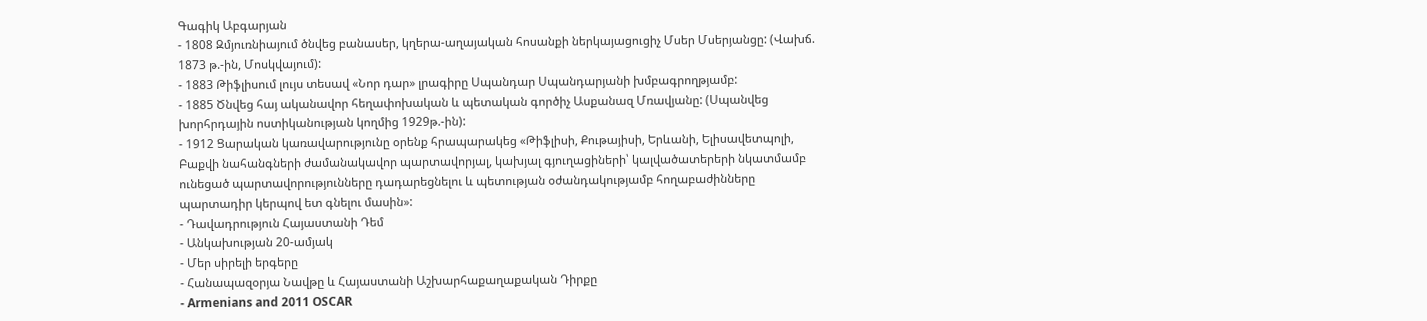Գագիկ Աբգարյան
- 1808 Զմյուռնիայում ծնվեց բանասեր, կղերա-աղայական հոսանքի ներկայացուցիչ Մսեր Մսերյանցը: (Վախճ. 1873 թ.-ին, Մոսկվայում):
- 1883 Թիֆլիսում լույս տեսավ «Նոր դար» լրագիրը Սպանդար Սպանդարյանի խմբագրողթյամբ:
- 1885 Ծնվեց հայ ականավոր հեղափոխական և պետական գործիչ Ասքանազ Մռավյանը: (Սպանվեց խորհրդային ոստիկանության կողմից 1929թ.-ին):
- 1912 Ցարական կառավարությունը օրենք հրապարակեց «Թիֆլիսի, Քութայիսի, Երևանի, Ելիսավետպոլի, Բաքվի նահանգների ժամանակավոր պարտավորյալ, կախյալ գյուղացիների՝ կալվածատերերի նկատմամբ ունեցած պարտավորությունները դադարեցնելու և պետության օժանդակությամբ հողաբաժինները պարտադիր կերպով ետ գնելու մասին»:
- Դավադրություն Հայաստանի Դեմ
- Անկախության 20-ամյակ
- Մեր սիրելի երգերը
- Հանապազօրյա Նավթը և Հայաստանի Աշխարհաքաղաքական Դիրքը
- Armenians and 2011 OSCAR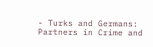- Turks and Germans: Partners in Crime and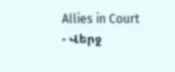Allies in Court
- Վերջ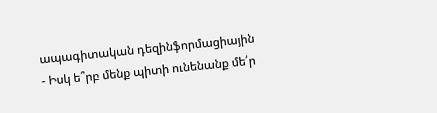ապագիտական դեզինֆորմացիային
- Իսկ ե՞րբ մենք պիտի ունենանք մե՛ր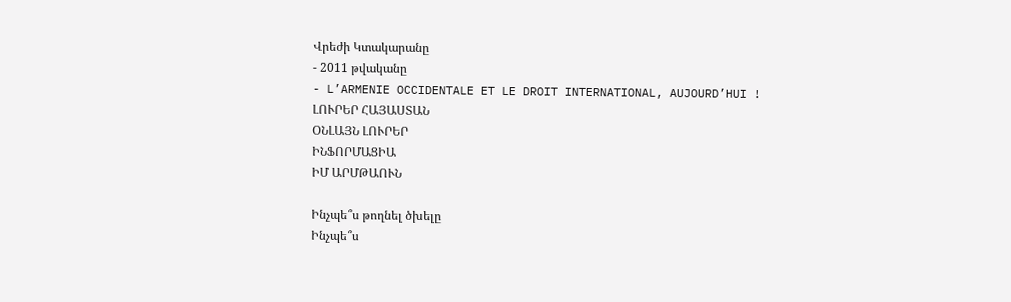Վրեժի Կտակարանը
- 2011 թվականը
- L’ARMENIE OCCIDENTALE ET LE DROIT INTERNATIONAL, AUJOURD’HUI !
ԼՈՒՐԵՐ ՀԱՅԱՍՏԱՆ
ՕՆԼԱՅՆ ԼՈՒՐԵՐ
ԻՆՖՈՐՄԱՑԻԱ
ԻՄ ԱՐՄԹԱՈՒՆ

Ինչպե՞ս թողնել ծխելը
Ինչպե՞ս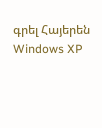գրել Հայերեն Windows XP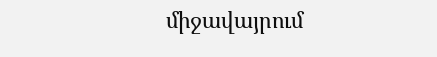միջավայրում